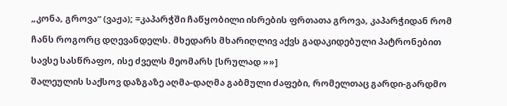„კონა, გროვა“ (ვაჟა); =კაპარჭში ჩაწყობილი ისრების ფრთათა გროვა, კაპარჭიდან რომ ჩანს როგორც დღევანდელს. მხედარს მხარიღლივ აქვს გადაკიდებული პატრონებით სავსე სასწრაფო, ისე ძველს მეომარს [სრულად »»]
შალეულის საქსოვ დაზგაზე აღმა-დაღმა გაბმული ძაფები, რომელთაც გარდი-გარდმო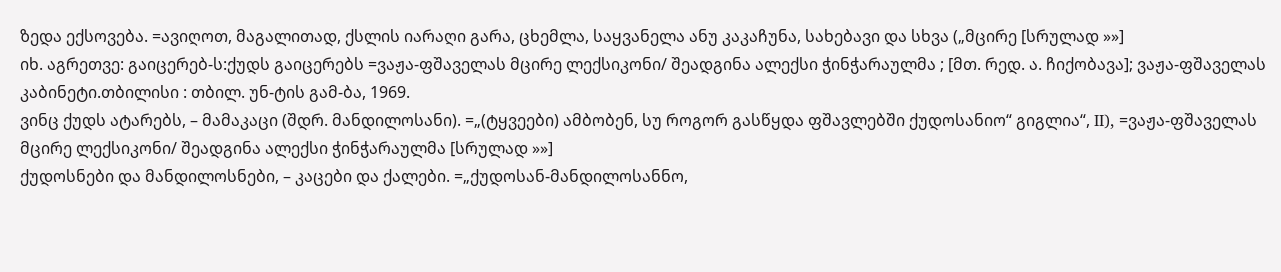ზედა ექსოვება. =ავიღოთ, მაგალითად, ქსლის იარაღი გარა, ცხემლა, საყვანელა ანუ კაკაჩუნა, სახებავი და სხვა („მცირე [სრულად »»]
იხ. აგრეთვე: გაიცერებ-ს:ქუდს გაიცერებს =ვაჟა-ფშაველას მცირე ლექსიკონი/ შეადგინა ალექსი ჭინჭარაულმა ; [მთ. რედ. ა. ჩიქობავა]; ვაჟა-ფშაველას კაბინეტი.თბილისი : თბილ. უნ-ტის გამ-ბა, 1969.
ვინც ქუდს ატარებს, – მამაკაცი (შდრ. მანდილოსანი). =„(ტყვეები) ამბობენ, სუ როგორ გასწყდა ფშავლებში ქუდოსანიო“ გიგლია“, II), =ვაჟა-ფშაველას მცირე ლექსიკონი/ შეადგინა ალექსი ჭინჭარაულმა [სრულად »»]
ქუდოსნები და მანდილოსნები, – კაცები და ქალები. =„ქუდოსან-მანდილოსანნო,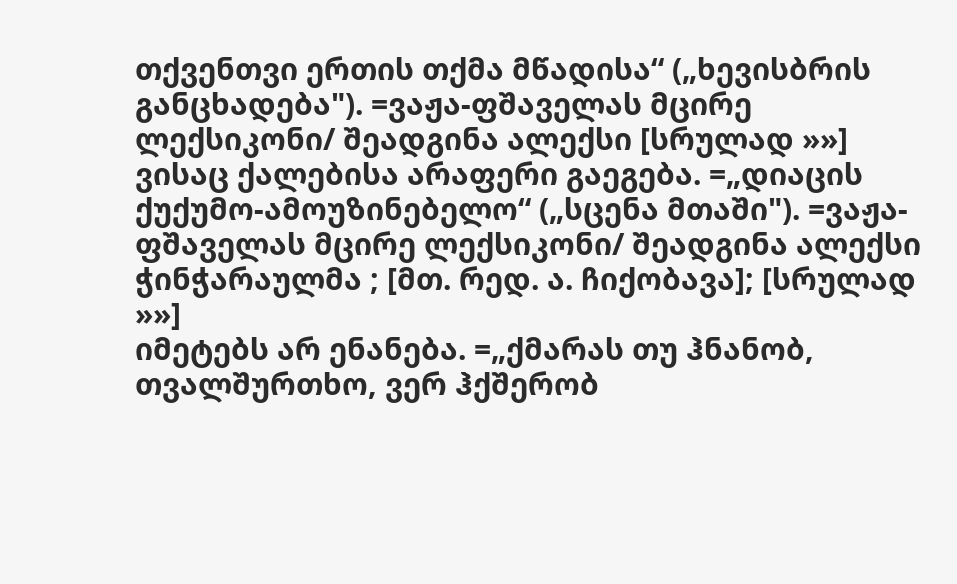თქვენთვი ერთის თქმა მწადისა“ („ხევისბრის განცხადება"). =ვაჟა-ფშაველას მცირე ლექსიკონი/ შეადგინა ალექსი [სრულად »»]
ვისაც ქალებისა არაფერი გაეგება. =„დიაცის ქუქუმო-ამოუზინებელო“ („სცენა მთაში"). =ვაჟა-ფშაველას მცირე ლექსიკონი/ შეადგინა ალექსი ჭინჭარაულმა ; [მთ. რედ. ა. ჩიქობავა]; [სრულად »»]
იმეტებს არ ენანება. =„ქმარას თუ ჰნანობ, თვალშურთხო, ვერ ჰქშერობ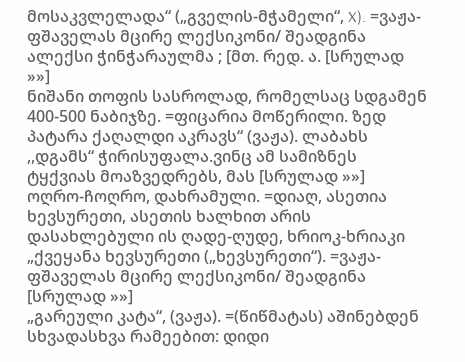მოსაკვლელადა“ („გველის-მჭამელი“, X). =ვაჟა-ფშაველას მცირე ლექსიკონი/ შეადგინა ალექსი ჭინჭარაულმა ; [მთ. რედ. ა. [სრულად »»]
ნიშანი თოფის სასროლად, რომელსაც სდგამენ 400-500 ნაბიჯზე. =ფიცარია მოწერილი. ზედ პატარა ქაღალდი აკრავს“ (ვაჟა). ლაბახს ,,დგამს“ ჭირისუფალა.ვინც ამ სამიზნეს ტყქვიას მოაზვედრებს, მას [სრულად »»]
ოღრო-ჩოღრო, დახრამული. =დიაღ, ასეთია ხევსურეთი, ასეთის ხალხით არის დასახლებული ის ღადე-ღუდე, ხრიოკ-ხრიაკი „ქვეყანა ხევსურეთი („ხევსურეთი“). =ვაჟა-ფშაველას მცირე ლექსიკონი/ შეადგინა [სრულად »»]
„გარეული კატა“, (ვაჟა). =(წიწმატას) აშინებდენ სხვადასხვა რამეებით: დიდი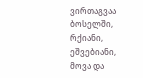ვირთაგვაა ბოსელში, რქიანი, ეშვებიანი, მოვა და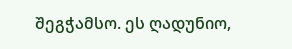შეგჭამსო. ეს ღადუნიო,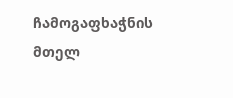ჩამოგაფხაჭნის მთელ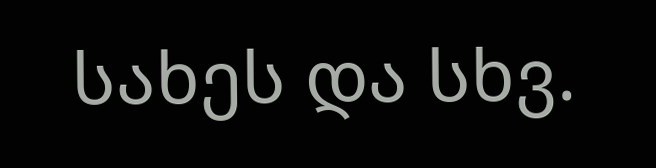სახეს და სხვ.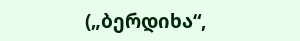(„ბერდიხა“,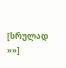[სრულად »»]